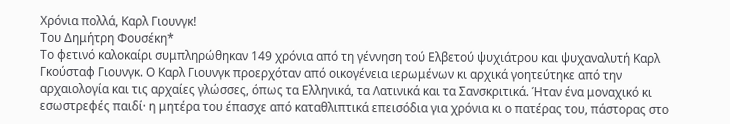Χρόνια πολλά, Καρλ Γιουνγκ!
Του Δημήτρη Φουσέκη*
Το φετινό καλοκαίρι συμπληρώθηκαν 149 χρόνια από τη γέννηση τού Ελβετού ψυχιάτρου και ψυχαναλυτή Καρλ Γκούσταφ Γιουνγκ. Ο Καρλ Γιουνγκ προερχόταν από οικογένεια ιερωμένων κι αρχικά γοητεύτηκε από την αρχαιολογία και τις αρχαίες γλώσσες, όπως τα Ελληνικά, τα Λατινικά και τα Σανσκριτικά. Ήταν ένα μοναχικό κι εσωστρεφές παιδί· η μητέρα του έπασχε από καταθλιπτικά επεισόδια για χρόνια κι ο πατέρας του, πάστορας στο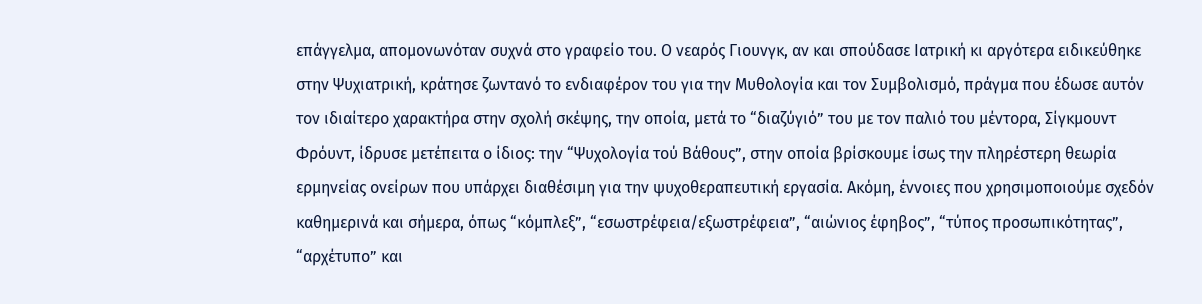επάγγελμα, απομονωνόταν συχνά στο γραφείο του. Ο νεαρός Γιουνγκ, αν και σπούδασε Ιατρική κι αργότερα ειδικεύθηκε στην Ψυχιατρική, κράτησε ζωντανό το ενδιαφέρον του για την Μυθολογία και τον Συμβολισμό, πράγμα που έδωσε αυτόν τον ιδιαίτερο χαρακτήρα στην σχολή σκέψης, την οποία, μετά το “διαζύγιό” του με τον παλιό του μέντορα, Σίγκμουντ Φρόυντ, ίδρυσε μετέπειτα ο ίδιος: την “Ψυχολογία τού Βάθους”, στην οποία βρίσκουμε ίσως την πληρέστερη θεωρία ερμηνείας ονείρων που υπάρχει διαθέσιμη για την ψυχοθεραπευτική εργασία. Ακόμη, έννοιες που χρησιμοποιούμε σχεδόν καθημερινά και σήμερα, όπως “κόμπλεξ”, “εσωστρέφεια/εξωστρέφεια”, “αιώνιος έφηβος”, “τύπος προσωπικότητας”, “αρχέτυπο” και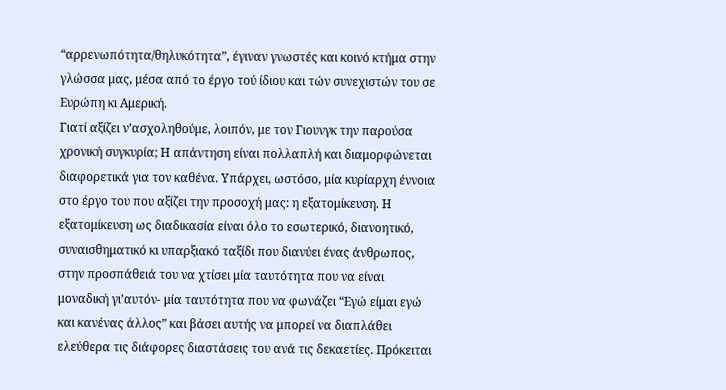“αρρενωπότητα/θηλυκότητα”, έγιναν γνωστές και κοινό κτήμα στην γλώσσα μας, μέσα από το έργο τού ίδιου και τών συνεχιστών του σε Ευρώπη κι Αμερική.
Γιατί αξίζει ν’ασχοληθούμε, λοιπόν, με τον Γιουνγκ την παρούσα χρονική συγκυρία; Η απάντηση είναι πολλαπλή και διαμορφώνεται διαφορετικά για τον καθένα. Υπάρχει, ωστόσο, μία κυρίαρχη έννοια στο έργο του που αξίζει την προσοχή μας: η εξατομίκευση. Η εξατομίκευση ως διαδικασία είναι όλο το εσωτερικό, διανοητικό, συναισθηματικό κι υπαρξιακό ταξίδι που διανύει ένας άνθρωπος, στην προσπάθειά του να χτίσει μία ταυτότητα που να είναι μοναδική γι’αυτόν- μία ταυτότητα που να φωνάζει “Εγώ είμαι εγώ και κανένας άλλος” και βάσει αυτής να μπορεί να διαπλάθει ελεύθερα τις διάφορες διαστάσεις του ανά τις δεκαετίες. Πρόκειται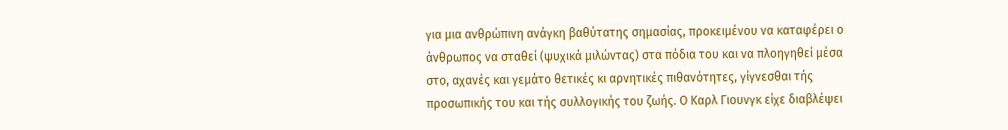για μια ανθρώπινη ανάγκη βαθύτατης σημασίας, προκειμένου να καταφέρει ο άνθρωπος να σταθεί (ψυχικά μιλώντας) στα πόδια του και να πλοηγηθεί μέσα στο, αχανές και γεμάτο θετικές κι αρνητικές πιθανότητες, γίγνεσθαι τής προσωπικής του και τής συλλογικής του ζωής. Ο Καρλ Γιουνγκ είχε διαβλέψει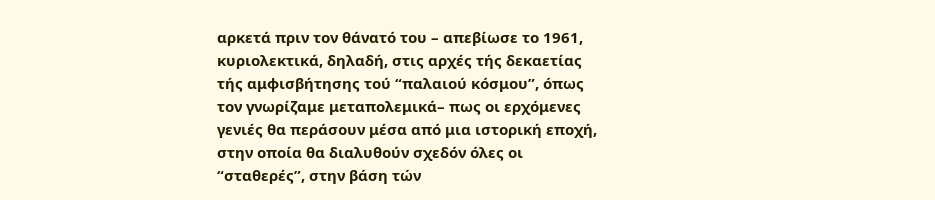αρκετά πριν τον θάνατό του – απεβίωσε το 1961, κυριολεκτικά, δηλαδή, στις αρχές τής δεκαετίας τής αμφισβήτησης τού “παλαιού κόσμου”, όπως τον γνωρίζαμε μεταπολεμικά– πως οι ερχόμενες γενιές θα περάσουν μέσα από μια ιστορική εποχή, στην οποία θα διαλυθούν σχεδόν όλες οι “σταθερές”, στην βάση τών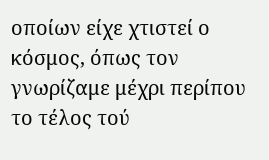οποίων είχε χτιστεί ο κόσμος, όπως τον γνωρίζαμε μέχρι περίπου το τέλος τού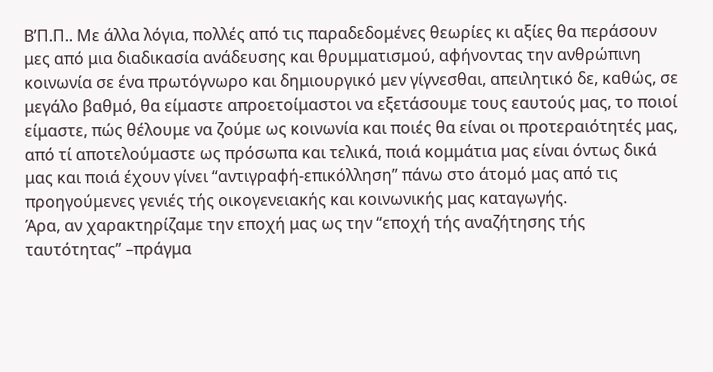Β’Π.Π.. Με άλλα λόγια, πολλές από τις παραδεδομένες θεωρίες κι αξίες θα περάσουν μες από μια διαδικασία ανάδευσης και θρυμματισμού, αφήνοντας την ανθρώπινη κοινωνία σε ένα πρωτόγνωρο και δημιουργικό μεν γίγνεσθαι, απειλητικό δε, καθώς, σε μεγάλο βαθμό, θα είμαστε απροετοίμαστοι να εξετάσουμε τους εαυτούς μας, το ποιοί είμαστε, πώς θέλουμε να ζούμε ως κοινωνία και ποιές θα είναι οι προτεραιότητές μας, από τί αποτελούμαστε ως πρόσωπα και τελικά, ποιά κομμάτια μας είναι όντως δικά μας και ποιά έχουν γίνει “αντιγραφή-επικόλληση” πάνω στο άτομό μας από τις προηγούμενες γενιές τής οικογενειακής και κοινωνικής μας καταγωγής.
Άρα, αν χαρακτηρίζαμε την εποχή μας ως την “εποχή τής αναζήτησης τής ταυτότητας” –πράγμα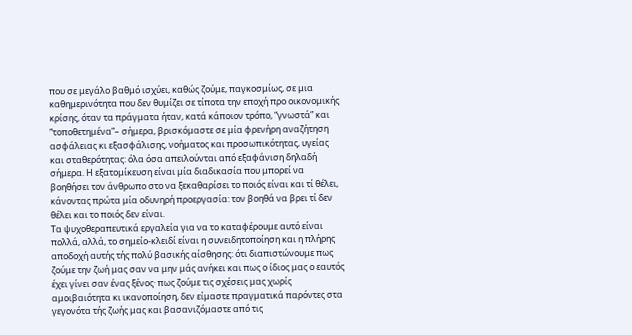που σε μεγάλο βαθμό ισχύει, καθώς ζούμε, παγκοσμίως, σε μια καθημερινότητα που δεν θυμίζει σε τίποτα την εποχή προ οικονομικής κρίσης, όταν τα πράγματα ήταν, κατά κάποιον τρόπο, “γνωστά” και “τοποθετημένα”– σήμερα, βρισκόμαστε σε μία φρενήρη αναζήτηση ασφάλειας κι εξασφάλισης, νοήματος και προσωπικότητας, υγείας και σταθερότητας: όλα όσα απειλούνται από εξαφάνιση δηλαδή σήμερα. Η εξατομίκευση είναι μία διαδικασία που μπορεί να βοηθήσει τον άνθρωπο στο να ξεκαθαρίσει το ποιός είναι και τί θέλει, κάνοντας πρώτα μία οδυνηρή προεργασία: τον βοηθά να βρει τί δεν θέλει και το ποιός δεν είναι.
Τα ψυχοθεραπευτικά εργαλεία για να το καταφέρουμε αυτό είναι πολλά, αλλά, το σημείο-κλειδί είναι η συνειδητοποίηση και η πλήρης αποδοχή αυτής τής πολύ βασικής αίσθησης: ότι διαπιστώνουμε πως ζούμε την ζωή μας σαν να μην μάς ανήκει και πως ο ίδιος μας ο εαυτός έχει γίνει σαν ένας ξένος· πως ζούμε τις σχέσεις μας χωρίς αμοιβαιότητα κι ικανοποίηση, δεν είμαστε πραγματικά παρόντες στα γεγονότα τής ζωής μας και βασανιζόμαστε από τις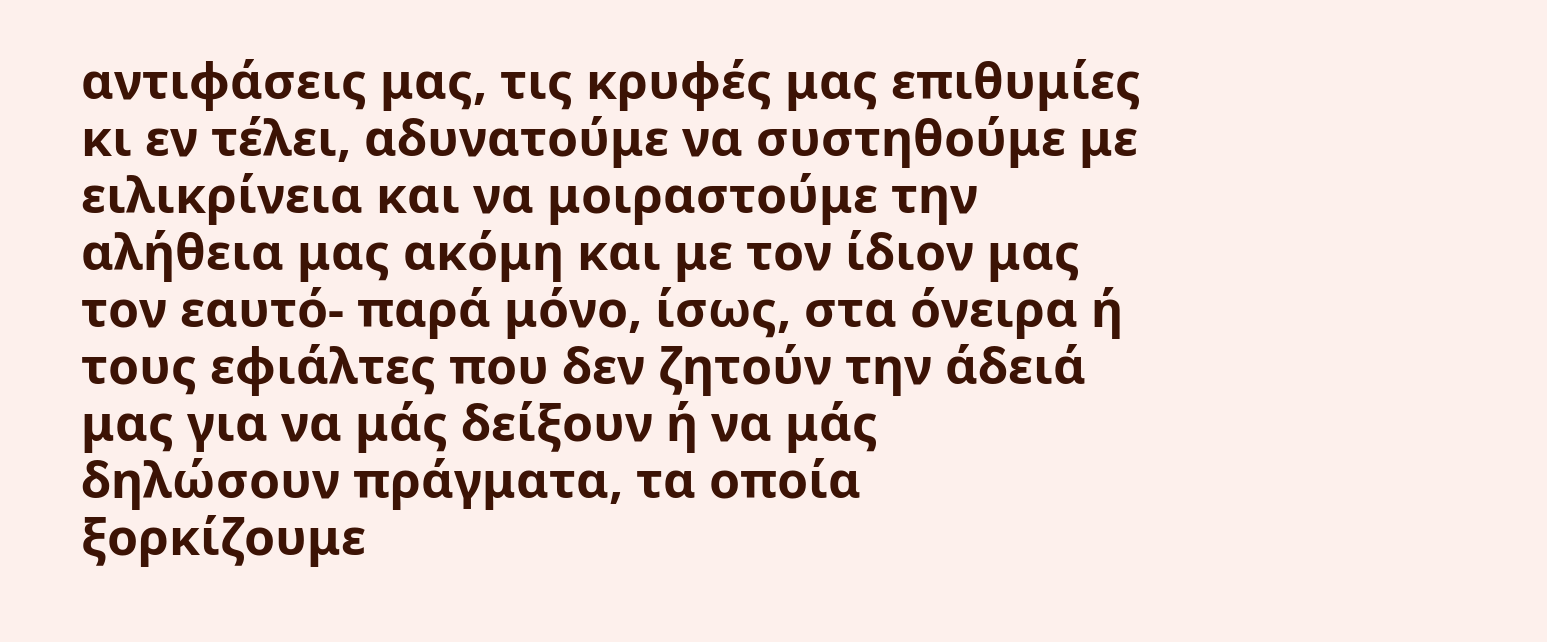αντιφάσεις μας, τις κρυφές μας επιθυμίες κι εν τέλει, αδυνατούμε να συστηθούμε με ειλικρίνεια και να μοιραστούμε την αλήθεια μας ακόμη και με τον ίδιον μας τον εαυτό- παρά μόνο, ίσως, στα όνειρα ή τους εφιάλτες που δεν ζητούν την άδειά μας για να μάς δείξουν ή να μάς δηλώσουν πράγματα, τα οποία ξορκίζουμε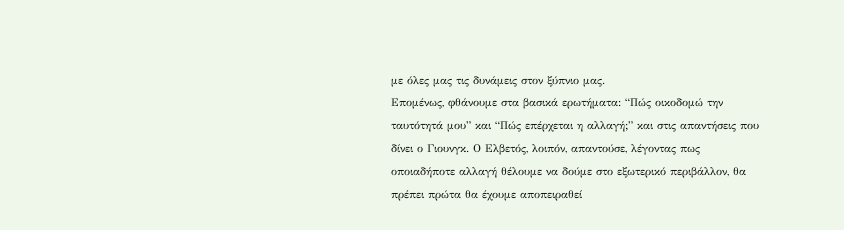με όλες μας τις δυνάμεις στον ξύπνιο μας.
Επομένως, φθάνουμε στα βασικά ερωτήματα: “Πώς οικοδομώ την ταυτότητά μου” και “Πώς επέρχεται η αλλαγή;” και στις απαντήσεις που δίνει ο Γιουνγκ. Ο Ελβετός, λοιπόν, απαντούσε, λέγοντας πως οποιαδήποτε αλλαγή θέλουμε να δούμε στο εξωτερικό περιβάλλον, θα πρέπει πρώτα θα έχουμε αποπειραθεί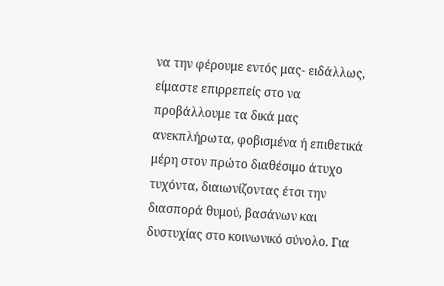να την φέρουμε εντός μας- ειδάλλως, είμαστε επιρρεπείς στο να προβάλλουμε τα δικά μας ανεκπλήρωτα, φοβισμένα ή επιθετικά μέρη στον πρώτο διαθέσιμο άτυχο τυχόντα, διαιωνίζοντας έτσι την διασπορά θυμού, βασάνων και δυστυχίας στο κοινωνικό σύνολο. Για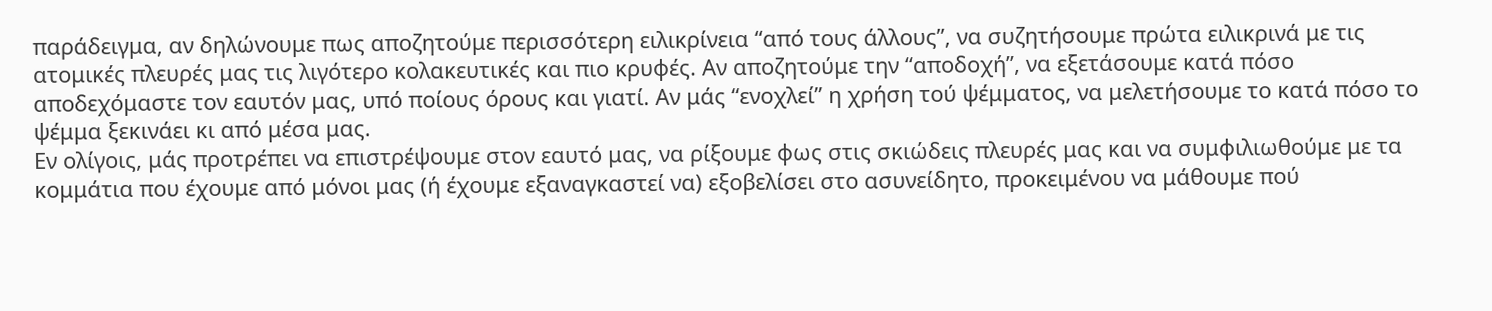παράδειγμα, αν δηλώνουμε πως αποζητούμε περισσότερη ειλικρίνεια “από τους άλλους”, να συζητήσουμε πρώτα ειλικρινά με τις ατομικές πλευρές μας τις λιγότερο κολακευτικές και πιο κρυφές. Αν αποζητούμε την “αποδοχή”, να εξετάσουμε κατά πόσο αποδεχόμαστε τον εαυτόν μας, υπό ποίους όρους και γιατί. Αν μάς “ενοχλεί” η χρήση τού ψέμματος, να μελετήσουμε το κατά πόσο το ψέμμα ξεκινάει κι από μέσα μας.
Εν ολίγοις, μάς προτρέπει να επιστρέψουμε στον εαυτό μας, να ρίξουμε φως στις σκιώδεις πλευρές μας και να συμφιλιωθούμε με τα κομμάτια που έχουμε από μόνοι μας (ή έχουμε εξαναγκαστεί να) εξοβελίσει στο ασυνείδητο, προκειμένου να μάθουμε πού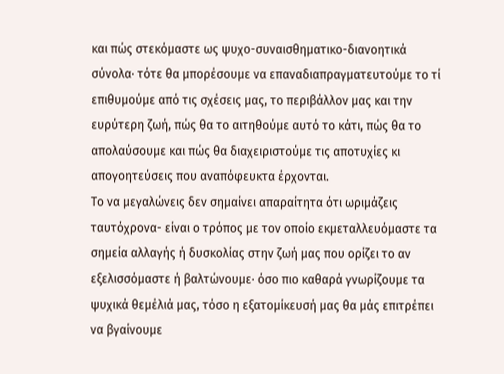και πώς στεκόμαστε ως ψυχο-συναισθηματικο-διανοητικά σύνολα· τότε θα μπορέσουμε να επαναδιαπραγματευτούμε το τί επιθυμούμε από τις σχέσεις μας, το περιβάλλον μας και την ευρύτερη ζωή, πώς θα το αιτηθούμε αυτό το κάτι, πώς θα το απολαύσουμε και πώς θα διαχειριστούμε τις αποτυχίες κι απογοητεύσεις που αναπόφευκτα έρχονται.
Το να μεγαλώνεις δεν σημαίνει απαραίτητα ότι ωριμάζεις ταυτόχρονα- είναι ο τρόπος με τον οποίο εκμεταλλευόμαστε τα σημεία αλλαγής ή δυσκολίας στην ζωή μας που ορίζει το αν εξελισσόμαστε ή βαλτώνουμε· όσο πιο καθαρά γνωρίζουμε τα ψυχικά θεμέλιά μας, τόσο η εξατομίκευσή μας θα μάς επιτρέπει να βγαίνουμε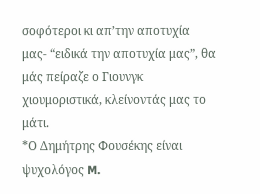σοφότεροι κι απ’την αποτυχία μας- “ειδικά την αποτυχία μας”, θα μάς πείραζε ο Γιουνγκ χιουμοριστικά, κλείνοντάς μας το μάτι.
*Ο Δημήτρης Φουσέκης είναι ψυχολόγος M.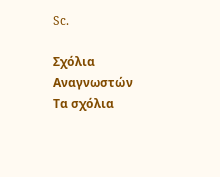Sc.

Σχόλια Αναγνωστών
Τα σχόλια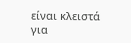είναι κλειστά για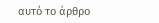αυτό το άρθρο